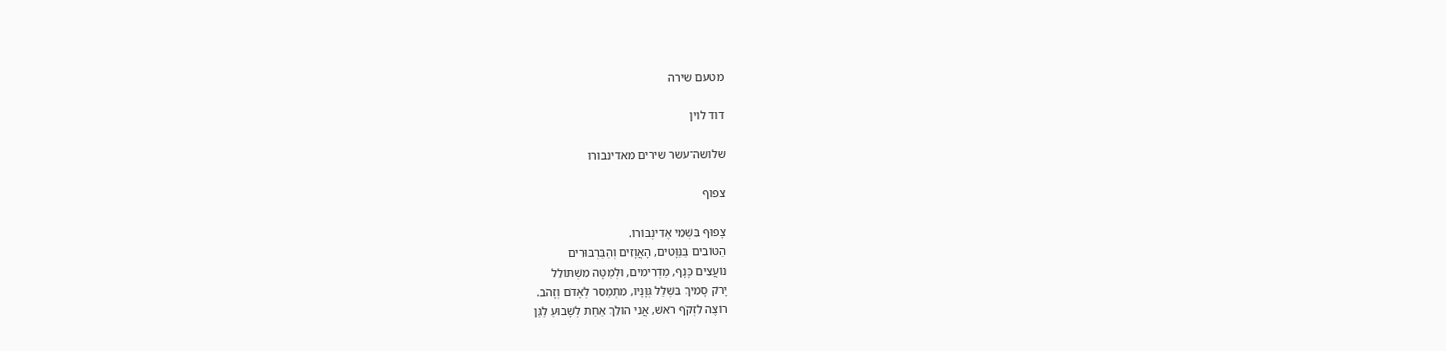מטעם שירה

דוד לוין

שלושה־עשר שירים מאדינבורו

צפוף

צָפוּף בִּשְׁמֵי אֶדִינְבּוֹרוֹ.
הַטּוֹבִים בַּנַּוָּטִים, הָאֲוָזִים וְהַבַּרְבּוּרִים
נוֹעֲצִים כָּנָף, מַדְרִימִים, וּלְמַטָּה מִשְׁתּוֹלֵל
יָרֹק סָמִיךְ בִּשְׁלַל גְּוָנָיו, מִתְמַסֵּר לְאָדֹם וְזָהֹב.
רוֹצֶה לִזְקֹף רֹאשׁ, אֲנִי הוֹלֵךְ אַחַת לְשָׁבוּעַ לַגַּן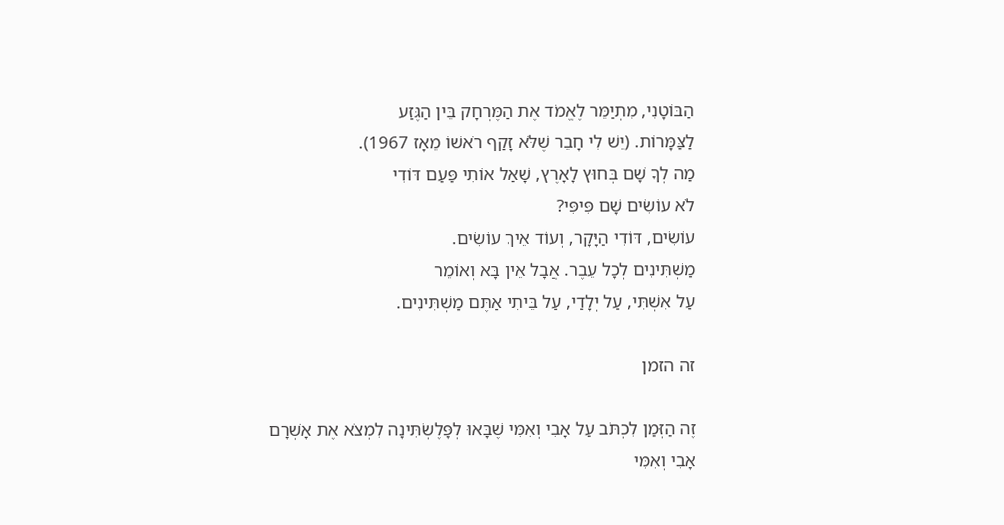הַבּוֹטָנִי, מִתְיַמֵּר לֶאֱמֹד אֶת הַמֶּרְחָק בֵּין הַגֶּזַע
לַצַּמָּרוֹת. (יֵשׁ לִי חָבֵר שֶׁלֹּא זָקַף רֹאשׁוֹ מֵאָז 1967).
מַה לְךָ שָׁם בְּחוּץ לָאָרֶץ, שָׁאַל אוֹתִי פַּעַם דּוֹדִי
לֹא עוֹשִׂים שָׁם פִּיפִּי?
עוֹשִׂים, דּוֹדִי הַיָּקָר, וְעוֹד אֵיךְ עוֹשִׂים.
מַשְׁתִּינִים לְכָל עֵבֶר. אֲבָל אֵין בָּא וְאוֹמֵר
עַל אִשְׁתִּי, עַל יְלָדַי, עַל בֵּיתִי אַתֶּם מַשְׁתִּינִים.

זה הזמן

זֶה הַזְּמַן לִכְתֹּב עַל אָבִי וְאִמִּי שֶׁבָּאוּ לְפָּלֶשְׂתִּינָה לִמְצֹא אֶת אָשְׁרָם
אָבִי וְאִמִּי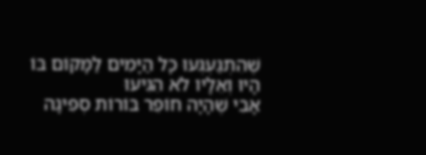שֶׁהִתְגַּעְגְּעוּ כָּל הַיָּמִים לַמָּקוֹם בּוֹ הָיוּ וְאֵלָיו לֹא הִגִּיעוּ
אָבִי שֶׁהָיָה חוֹפֵר בּוֹרוֹת סְפִיגָה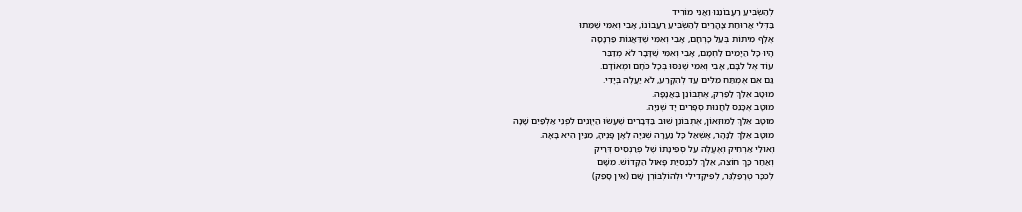לְהַשְׂבִּיעַ רַעֲבוֹנֵנוּ וַאֲנִי מוֹרִיד
בַּדְּלִי אֲרוּחַת צָהֳרַיִם לְהַשְׂבִּיעַ רַעֲבוֹנוֹ, אָבִי וְאִמִּי שֶׁמֵּתוּ
אֶלֶף מִיתוֹת בְּעַל כָּרְחָם, אָבִי וְאִמִּי שֶׁדַּאֲגוֹת פַּרְנָסָה
הָיוּ כָּל הַיָּמִים לַחְמָם, אָבִי וְאִמִּי שֶׁדָּבָר לֹא מְדַבֵּר
עוֹד אֶל לִבָּם, אָבִי וְאִמִּי שֶׁנִּסּוּ בְּכָל כֹּחָם וּמְאוֹדָם.
גַּם אִם אֶמְתַּח מִלִּים עַד לְהִקָּרַע, לֹא יַעֲלֶה בְּיָדִי.
מוּטָב אֵלֵךְ לַפַּרְק, אֶתְבּוֹנֵן בַּאֲנָפָה.
מוּטָב אֶכָּנֵס לַחֲנוּת סְפָרִים יָד שְׁנִיָּה.
מוּטָב אֵלֵךְ לַמּוּזֵאוֹן, אֶתְבּוֹנֵן שׁוּב בַּדְּבָרִים שֶׁעָשׂוּ הַיְּוָנִים לִפְנֵי אַלְפַּיִם שָׁנָה
מוּטָב אֵלֵךְ לַנָּהָר, אֶשְׁאַל כָּל נַעֲרָה שְׁנִיָּה לְאָן פָּנֶיהָ, מִנַּיִן הִיא בָּאָה.
וְאוּלַי אַרְחִיק וְאֶעֱלֶה עַל סְפִינָתוֹ שֶׁל פְרַנְסִיס דְּרֵיק
וְאַחַר כָּךְ חוֹצֵה, אֵלֵךְ לִכְנֵסִיַּת פָּאוּל הַקָּדוֹשׁ. מִשָּׁם
לְכִכָּר טְרָפַלְגַּר, לְפִּיקָדִילִי וּלְהוֹלְבּוֹרְן שָׁם (אֵין סָפֵק)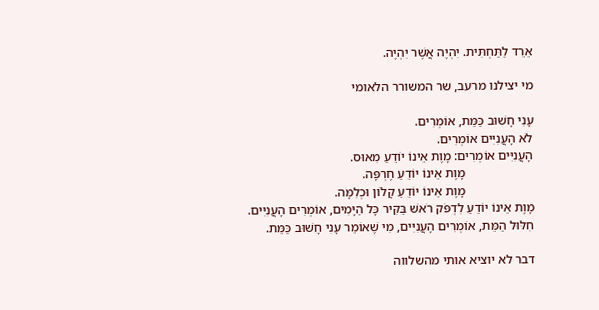אֵרֵד לַתַּחְתִּית. יִהְיֶה אֲשֶׁר יִהְיֶה.

מי יצילנו מרעב, שר המשורר הלאומי

עָנִי חָשׁוּב כַּמֵּת, אוֹמְרִים.
לֹא הָעֲנִיִּים אוֹמְרִים.
הָעֲנִיִּים אוֹמְרִים: מָוֶת אֵינוֹ יוֹדֵעַ מִאוּס.
                     מָוֶת אֵינוֹ יוֹדֵעַ חֶרְפָּה.
                     מָוֶת אֵינוֹ יוֹדֵעַ קָלוֹן וּכְלִמָּה.
מָוֶת אֵינוֹ יוֹדֵעַ לִדְפֹּק רֹאשׁ בַּקִּיר כָּל הַיָּמִים, אוֹמְרִים הָעֲנִיִּים.
חִלּוּל הַמֵּת, אוֹמְרִים הָעֲנִיִּים, מִי שֶׁאוֹמֵר עָנִי חָשׁוּב כַּמֵּת.

דבר לא יוציא אותי מהשלווה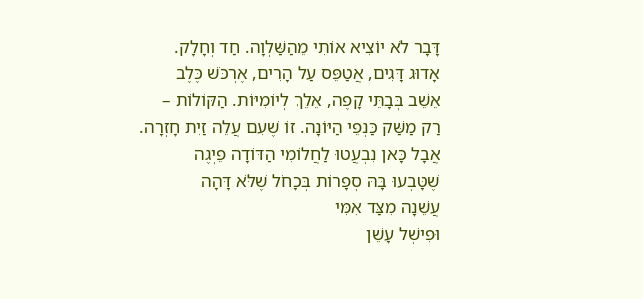דָּבָר לֹא יוֹצִיא אוֹתִי מֵהַשַּׁלְוָה. חַד וְחָלָק.
אָדוּג דָּגִים, אֲטַפֵּס עַל הָרִים, אֶרְכֹּשׁ כֶּלֶב
אֵשֵׁב בְּבָתֵּי קָפֶה, אֵלֵךְ לְיוֹמִיּוֹת. הַקּוֹלוֹת –
רַק מַשַּׁק כַּנְפֵי הַיּוֹנָה. זוֹ שֶׁעִם עֲלֵה זַיִת חָזְרָה.
אֲבָל כָּאן נִבְעֲטוּ לַחֲלוֹמִי הַדּוֹדָה פֵיְגֶה
שֶׁטָּבְעוּ בָּהּ סְפָרוֹת בְּכָחֹל שֶׁלֹּא דָּהָה
עֲשֵׁנָה מִצַּד אִמִּי
וּפִישְׁל עָשֵׁן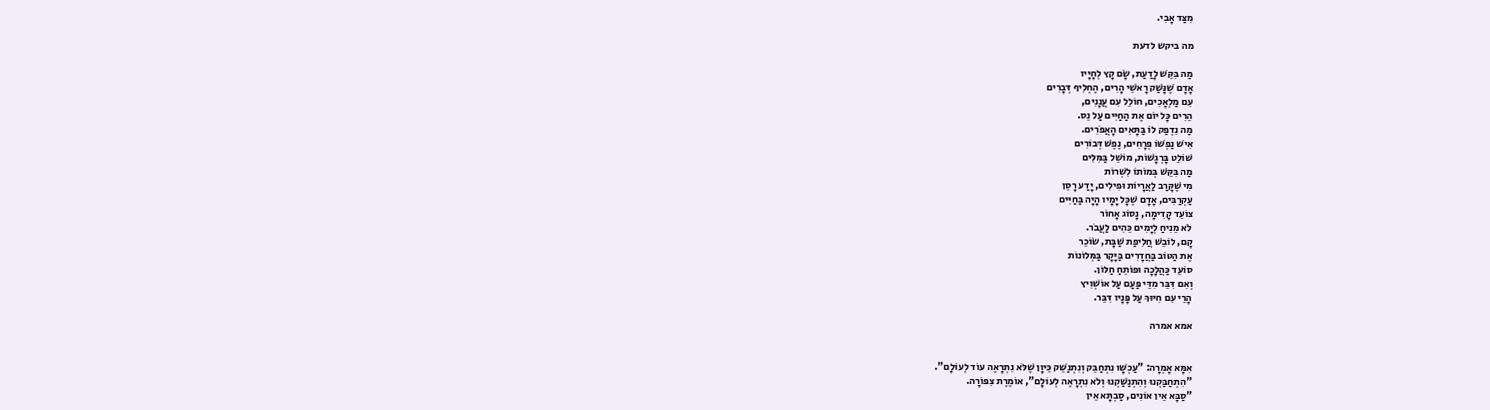מִצַּד אָבִי.

מה ביקש לדעת

מַה בִּקֵּשׁ לָדַעַת, שָׂם קָץ לְחָיָיו
אָדָם שֶׁנָּשַׁק רָאשֵׁי הָרִים, הֶחְלִיף דְּבָרִים
עִם מַלְאָכִים, חוֹלֵל עִם עֲנָנִים,
הֵרִים כָּל יוֹם אֶת הַחַיִּים עַל נֵס.
מַה נִדְפַק לוֹ בַּתָּאִים הָאֲפֹרִים.
אִישׁ נַפְשׁוֹ פְּרָחִים, נֶפֶשׁ דְּבוֹרִים
שׁוֹלֵט בָּרְגָשׁוֹת, מוֹשֵׁל בַּמִּלִּים
מַה בִּקֵּשׁ בְּמוֹתוֹ לִשְׁרוֹת
מִי שֶׁקָּרַב לַאֲרָיוֹת וּפִילִים, יָדַע רָסֵן
עַקְרַבִּים, אָדָם שֶׁכָּל יָמָיו הָיָה בַּחַיִּים
צוֹעֵד קָדִימָה, נָסוֹג אָחוֹר
לֹא מֵנִיחַ לְיָמִים כֵּהִים לַעֲבֹר.
קָם, לוֹבֵשׁ חֲלִיפַת שַׁבָּת, שׂוֹכֵר
אֶת הַטּוֹב בַּחֲדָרִים בַּיָּקָר בַּמְּלוֹנוֹת
סוֹעֵד כַּהֲלָכָה וּפוֹתֵחַ חַלּוֹן.
וְאִם דִּבֵּר מִדֵּי פַּעַם עַל אוֹשְׁוִיץ
הָרֵי עִם חִיּוּךְ עַל פָּנָיו דִּבֵּר.

אמא אמרה


אִמָּא אָמְרָה: "עַכְשָׁו נִתְחַבֵּק וְנִתְנַשֵּׁק כֵּיוָן שֶׁלֹּא נִתְרָאֶה עוֹד לְעוֹלָם".
"הִתְחַבַּקְנוּ וְהִתְנַשַּׁקְנוּ וְלֹא נִתְרָאֶה לְעוֹלָם", אוֹמֶרֶת צִפּוֹרָה.
"סַבָּא אֵין אוֹנִים, סַבְתָּא אֵין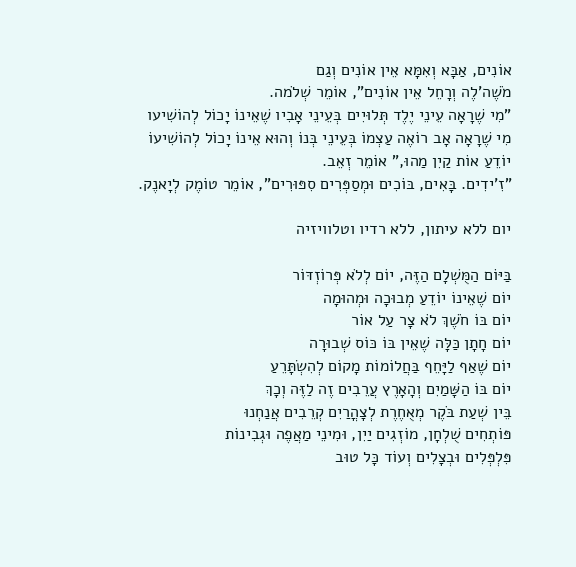אוֹנִים, אַבָּא וְאִמָּא אֵין אוֹנִים וְגַם
מֹשֶׁה'לֶה וְרָחֵל אֵין אוֹנִים", אוֹמֵר שְׁלֹמה.
"מִי שֶׁרָאָה עֵינֵי יֶלֶד תְּלוּיִים בְּעֵינֵי אָבִיו שֶׁאֵינוֹ יָכוֹל לְהוֹשִׁיעו
מִי שֶׁרָאָה אָב רוֹאֶה עַצְמוֹ בְּעֵינֵי בְּנוֹ וְהוּא אֵינוֹ יָכוֹל לְהוֹשִׁיעוֹ
יוֹדֵעַ אוֹת קַיִן מַהוּ," אוֹמֵר זְאֵב.
"זִ'ידִים. בָּאִים, בּוֹכִים וּמְסַפְּרִים סִפּוּרִים", אוֹמֵר טוֹמֶק לְיָאנֶק.

יום ללא עיתון, ללא רדיו וטלוויזיה

בַּיּוֹם הַמֻּשְׁלָם הַזֶּה, יוֹם לְלֹא פְּרוֹזְדּוֹר
יוֹם שֶׁאֵינוֹ יוֹדֵעַ מְבוּכָה וּמְהוּמָה
יוֹם בּוֹ חֹשֶׁךְ לֹא צָר עַל אוֹר
יוֹם חָתָן כַּלָּה שֶׁאֵין בּוֹ כּוֹס שְׁבוּרָה
יוֹם שֶׁאַף לַיָּחֵף בַּחֲלוֹמוֹת מָקוֹם לְהִשְׂתָּרֵעַ
יוֹם בּוֹ הַשָּׁמַיִם וְהָאָרֶץ עֲרֵבִים זֶה לַזֶּה וְכָךְ
בֵּין שְׁעַת בֹּקֶר מְאֻחֶרֶת לְצָהֳרַיִם קְרֵבִים אֲנַחְנוּ
פּוֹתְחִים שֻׁלְחָן, מוֹזְגִים יַיִן, וּמִינֵי מַאֲפֶה וּגְבִינוֹת
פִּלְפְּלִים וּבְצָלִים וְעוֹד כָּל טוּב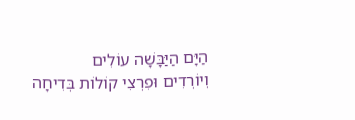הַיָּם הַיַּבָּשָׁה עוֹלִים
וְיוֹרְדִים וּפִרְצִי קוֹלוֹת בְּדִיחָה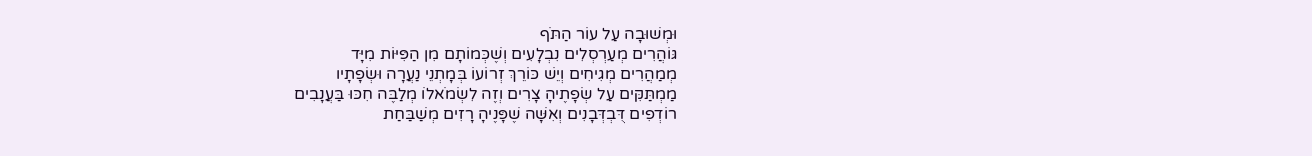וּמְשׁוּבָה עַל עוֹר הַתֹּף
גּוֹהֲרִים מְעַרְסְלִים נִבְלָעִים וְשֶׁכְּמוֹתָם מִן הַפִּיּוֹת מִיָּד
מְמַהֲרִים מְגִיחִים וְיֵשׁ כּוֹרֵךְ זְרוֹעוֹ בְּמָתְנֵי נַעֲרָה וּשְׂפָתָיו
מַמְתַּקִּים עַל שְׂפָתֶיהָ צָרִים וְזֶה לִשְׂמֹאלוֹ מְלַבֶּה חִכּוּ בַּעֲנָבִים
רוֹדְפִים דֻּבְדְּבָנִים וְאִשָּׁה שֶׁפָּנֶיהָ רָזִים מְשַׁבַּחַת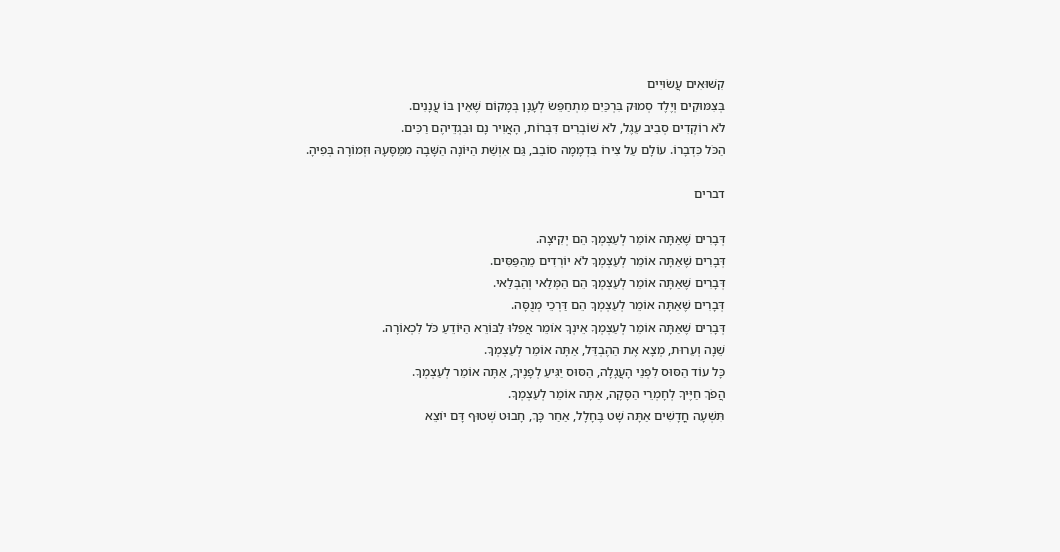קִשּׁוּאִים עֲשׂוּיִים
בְּצִמּוּקִים וְיֶלֶד סְמוּק בִּרְכַּיִם מִתְחַפֵּשׂ לְעָנָן בְּמָקוֹם שֶׁאֵין בּוֹ עֲנָנִים.
לֹא רוֹקְדִים סְבִיב עֵגֶל, לֹא שׁוֹבְרִים דִּבְּרוֹת, הָאֲוִיר נָם וּבִגְדֵיהֶם רַכִּים.
הַכֹּל כִּדְבָרוֹ. עוֹלָם עַל צִירוֹ בִּדְמָמָה סוֹבֵב, גַּם אִוְשַׁת הַיּוֹנָה הַשָּׁבָה מִמַּסָּעָהּ וּזְמוֹרָה בְּפִיהָ.

דברים

דְּבָרִים שֶׁאַתָּה אוֹמֵר לְעַצְמְךָ הֵם יְקִיצָה.
דְּבָרִים שֶׁאַתָּה אוֹמֵר לְעַצְמְךָ לֹא יוֹרְדִים מֵהַפַּסִּים.
דְּבָרִים שֶׁאַתָּה אוֹמֵר לְעַצְמְךָ הֵם הַמְּלַאי וְהַבְּלַאי.
דְּבָרִים שֶׁאַתָּה אוֹמֵר לְעַצְמְךָ הֵם דַּרְכֵי מְנֻסָּה.
דְּבָרִים שֶׁאַתָּה אוֹמֵר לְעַצְמְךָ אֵינְךָ אוֹמֵר אֲפִלּוּ לַבּוֹרֵא הַיּוֹדֵעַ כֹּל לִכְאוֹרָה.
שֵׁנָה וְעֵרוּת, מְצָא אֶת הַהֶבְדֵּל, אַתָּה אוֹמֵר לְעַצְמְךָ.
כָּל עוֹד הַסּוּס לִפְנֵי הָעֲגָלָה, הַסּוּס יַגִּיעַ לְפָנֶיךָ, אַתָּה אוֹמֵר לְעַצְמְךָ.
הֲפֹךְ חַיֶּיךָ לְחָמְרֵי הַסָּקָה, אַתָּה אוֹמֵר לְעַצְמְךָ.
תִּשְׁעָה חֳדָשִׁים אַתָּה שָׁט בֶּחָלָל, אַחַר כָּךְ, חָבוּט שְׁטוּף דָּם יוֹצֵא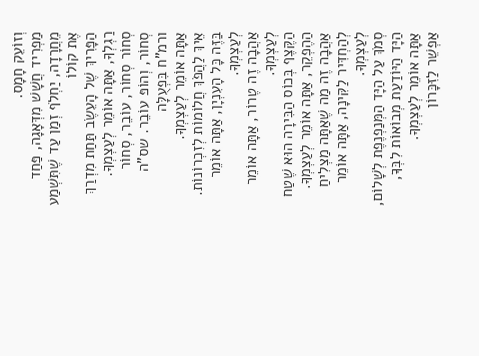וְזוֹעֵק חָמָס.
מַפְרִיד חֲשָׁשׁ מִדְּאָגָה, פַּחַד מֵחֲרָדָה, יַחְלֹף זְמַן עַד שֶׁתִּשְׁמַע אֶת קוֹלוֹ
הַפָּרִיךְ שֶׁל הָעֵשֶׂב תַּחַת מִדְרַךְ רַגְלְךָ, אַתָּה אוֹמֵר לְעַצְמְךָ.
סְחוֹר סְחוֹר, עוֹבֵר, סְחוֹר סְחוֹר, וְהוֹפּ עוֹבֵר. שס"ה ורמ"ח בִּפְעֻלָּה
אַתָּה אוֹמֵר לְעַצְמְךָ.
אֵיךְ לַהֲפֹךְ חֲלוֹמוֹת לְזִכְרוֹנוֹת. בַּזֶּה כָּל הָעִנְיָן, אַתָּה אוֹמֵר לְעַצְמְךָ.
אַהֲבָה זֶה טֶרוֹר, אַתָּה אוֹמֵר לְעַצְמְךָ.
הַקֶּצֶף בְּכוֹס הַבִּירָה הוּא שֶׁטַח הַהֶפְקֵר, אַתָּה אוֹמֵר לְעַצְמְךָ.
אַהֲבָה זֶה מַה שֶׁאַתָּה מַצְלִיחַ לְהַחְדִּיר לַקִּינָה, אַתָּה אוֹמֵר לְעַצְמְךָ.
סְמֹךְ עַל הַיָּד הַמְּנַפְנֶפֶת לְשָׁלוֹם, הַיָּד הַיּוֹדַעַת מְבוֹאוֹת לִבְּךָ, אַתָּה אוֹמֵר לְעַצְמְךָ.
אַפְשֵׁר לַזִּכָּרוֹן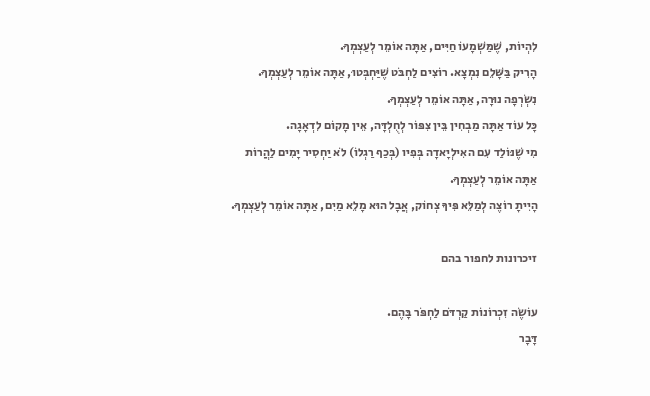לִהְיוֹת, שֶׁמַּשְׁמָעוֹ חַיִּים, אַתָּה אוֹמֵר לְעַצְמְךָ.
הָרִיק בַּשָּׁלֵם נִמְצָא. רוֹצִים לַחְבֹּט שֶׁיַּחְבְּטוּ, אַתָּה אוֹמֵר לְעַצְמְךָ.
נִשְׂרְפָה נוּרָה, אַתָּה אוֹמֵר לְעַצְמְךָ.
כָּל עוֹד אַתָּה מַבְחִין בֵּין צִפּוֹר לְחֻלְדָּה, אֵין מָקוֹם לִדְאָגָה.
מִי שֶׁנּוֹלַד עִם האִילְיָאדָה בְּפִיו (בְּכַף רַגְלוֹ) לֹא יַחְסִיר יָמִים לַהֲרוֹת
אַתָּה אוֹמֵר לְעַצְמְךָ.
הָיִיתָ רוֹצֶה לְמַלֵּא פִּיךָ צְחוֹק, אֲבָל הוּא מָלֵא מַיִם, אַתָּה אוֹמֵר לְעַצְמְךָ.

זיכרונות לחפור בהם

עוֹשֶׂה זִכְרוֹנוֹת קַרְדֹּם לַחְפֹּר בָּהֶם.
דָּבָר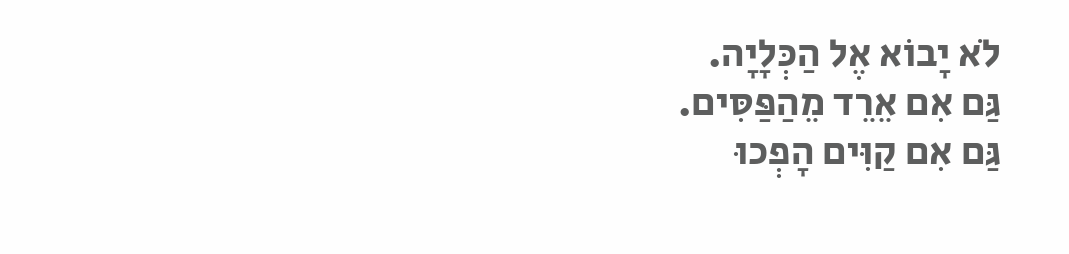לֹא יָבוֹא אֶל הַכְּלָיָה.
גַּם אִם אֵרֵד מֵהַפַּסִּים.
גַּם אִם קַוִּים הָפְכוּ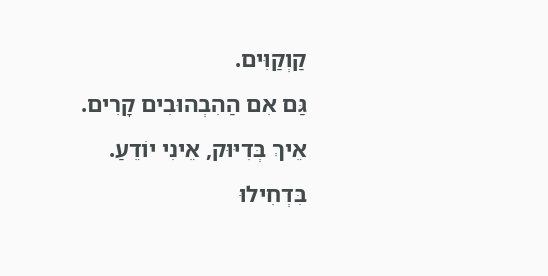קַוְקַוִּים.
גַּם אִם הַהִבְהוּבִים קָרִים.
אֵיךְ בְּדִיּוּק, אֵינִי יוֹדֵעַ.
בִּדְחִילוּ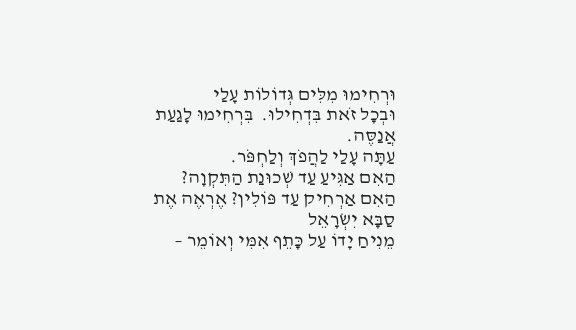וּרְחִימוּ מִלִּים גְּדוֹלוֹת עָלַי
וּבְכָל זֹאת בִּדְחִילוּ.  בִּרְחִימוּ לָגַעַת אֲנַסֶּה.
עַתָּה עָלַי לַהֲפֹךְ וְלַחְפֹּר.
הַאִם אַגִּיעַ עַד שְׁכוּנַת הַתִּקְוָה?
הַאִם אַרְחִיק עַד פּוֹלִין? אֶרְאֶה אֶת סַבָּא יִשְׂרָאֵל
מֵנִיחַ יָדוֹ עַל כָּתֵף אִמִּי וְאוֹמֵר –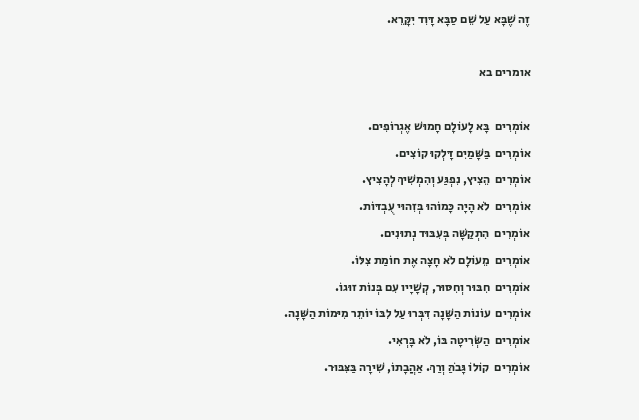זֶה שֶׁבָּא עַל שֵׁם סַבָּא דָּוִד יִקָּרֵא.

אומרים בא

אוֹמְרִים  בָּא לָעוֹלָם חָמוּשׁ אֶגְרוֹפִים.
אוֹמְרִים  בַּשָּׁמַיִם דָּלְקוּ קוֹצִים.
אוֹמְרִים  הֵצִיץ, נִפְגַּע וְהִמְשִׁיךְ לְהָצִיץ.
אוֹמְרִים  לֹא הָיָה כָּמוֹהוּ בְּזִהוּי עֻבְדּוֹת.
אוֹמְרִים  הִתְקַשָּׁה בְּעִבּוּד נְתוּנִים.
אוֹמְרִים  מֵעוֹלָם לֹא חָצָה אֶת חוֹמַת צִלּוֹ.
אוֹמְרִים  חִבּוּר וְחִסּוּר, קְשָׁיָיו עִם בְּנוֹת זוּגוֹ.
אוֹמְרִים  עוֹנוֹת הַשָּׁנָה דִּבְּרוּ עַל לִבּוֹ יוֹתֵר מִיּמוֹת הַשָּׁנָה.
אוֹמְרִים  הַשְּׂרִיטָה בּוֹ, לֹא בָּרְאִי.
אוֹמְרִים  קוֹלוֹ גָּבֹהַּ וְרַךְ. אַהֲבָתוֹ, שִׁירָה בַּצִּבּוּר.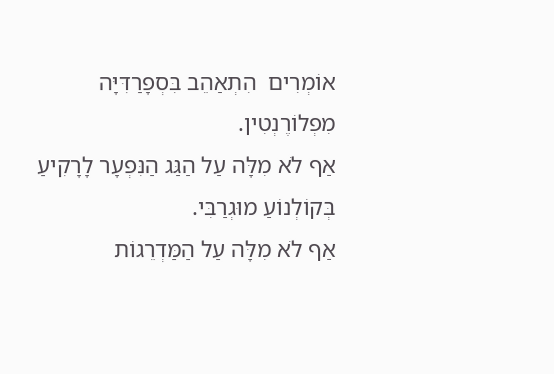אוֹמְרִים  הִתְאַהֵב בִּסְפָרַדִּיָּה מִפְלוֹרֶנְטִין.
אַף לֹא מִלָּה עַל הַגַּג הַנִּפְעָר לָרָקִיעַ  בְּקוֹלְנוֹעַ מוּגְרַבִּי.
אַף לֹא מִלָּה עַל הַמַּדְרֵגוֹת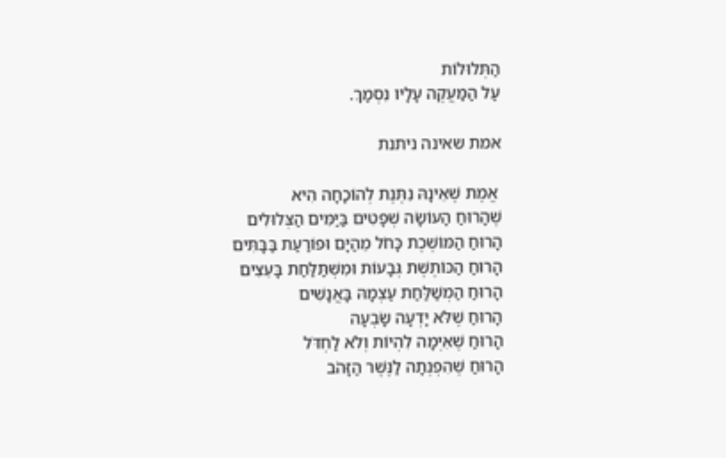הַתְּלוּלוֹת
עַל הַמַּעֲקֶה עָלָיו נִסְמַךְ.

אמת שאינה ניתנת

 אֱמֶת שֶׁאֵינָהּ נִתֶּנֶת לְהוֹכָחָה הִיא
שֶׁהָרוּחַ הָעוֹשָׂה שְׁפָטִים בַּיַּמִּים הַצְּלוּלִים
הָרוּחַ הַמּוֹשֶׁכֶת כָּחֹל מֵהַיָּם וּפוֹרַעַת בַּבָּתִּים
הָרוּחַ הַכּוֹתֶשֶׁת גְּבָעוֹת וּמִשְׁתַּלַּחַת בָּעֵצִים
הָרוּחַ הַמְשַׁלַּחַת עַצְמָהּ בָּאֲנָשִׁים
הָרוּחַ שֶׁלֹּא יָדְעָה שָׂבְעָה
הָרוּחַ שֶׁאִיְּמָה לִהְיוֹת וְלֹא לַחְדֹּל
הָרוּחַ שֶׁהִפְנְתָה לַנֶּשֶׁר הַזָּהֹב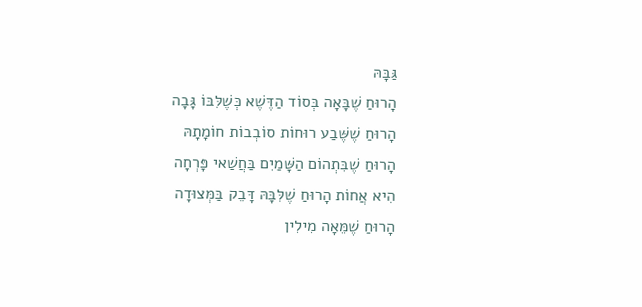גַּבָּהּ
הָרוּחַ שֶׁבָּאָה בְּסוֹד הַדֶּשֶׁא כְּשֶׁלִּבּוֹ גָּבָה
הָרוּחַ שֶׁשֶּׁבַע רוּחוֹת סוֹבְבוֹת חוֹמָתָהּ
הָרוּחַ שֶׁבִּתְהוֹם הַשָּׁמַיִם בַּחֲשַׁאי פָּרְחָה
הִיא אֲחוֹת הָרוּחַ שֶׁלִּבָּהּ דָּבֵק בַּמְּצוּדָה
הָרוּחַ שֶׁמֵּאָה מִילִין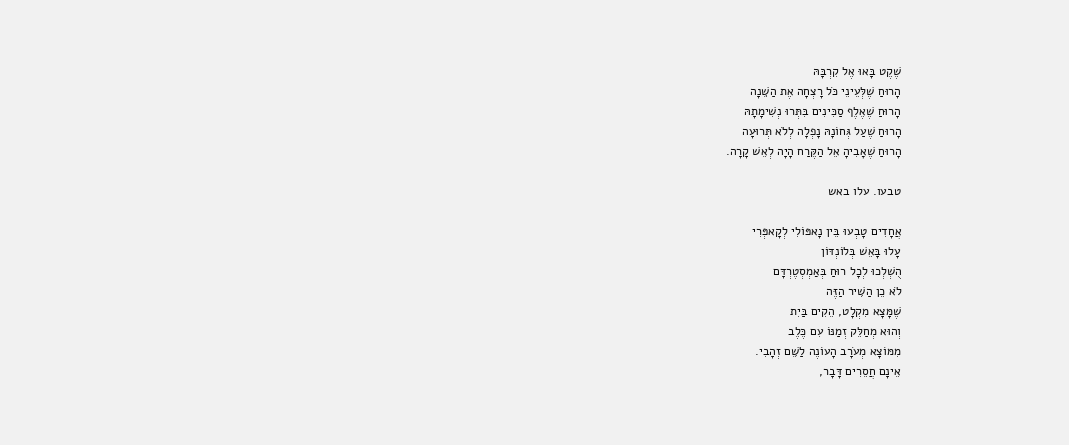שֶׁקֶט בָּאוּ אֶל קִרְבָּהּ
הָרוּחַ שֶׁלְּעֵינֵי כֹּל רָצְחָה אֶת הַשֵּׁנָה
הָרוּחַ שֶׁאֶלֶף סַכִּינִים בִּתְּרוּ נְשִׁימָתָהּ
הָרוּחַ שֶׁעַל גְּחוֹנָהּ נָפְלָה לְלֹא תְּרוּעָה
הָרוּחַ שֶׁאָבִיהָ אֵל הַקֶּרַח הָיָה לְאֵשׁ קָרָה.

טבעו. עלו באש

אֲחָדִים טָבְעוּ בֵּין נָאפּוֹלִי לְקָאפְּרִי
עָלוּ בָּאֵשׁ בְּלוֹנְדּוֹן
הֻשְׁלְכוּ לְכָל רוּחַ בְּאַמְסְטֶרְדָּם
לֹא כֵן הַשִּׁיר הַזֶּה
שֶׁמָּצָא מִקְלָט, הֵקִים בַּיִת
וְהוּא מְחַלֵּק זְמַנּוֹ עִם כֶּלֶב
מִמּוֹצָא מְעֹרָב הָעוֹנֶה לַשֵּׁם זְהָבִי.
אֵינָם חֲסֵרִים דָּבָר,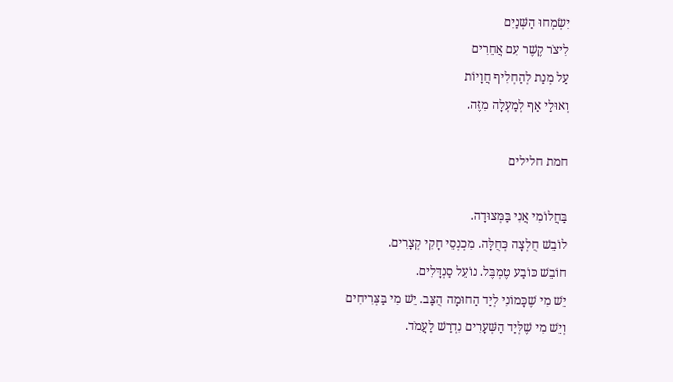יִשְׂמְחוּ הַשְּׁנַיִם
לִיצֹר קֶשֶׁר עִם אֲחֵרִים
עַל מְנַת לְהַחְלִיף חֲוָיוֹת
וְאוּלַי אַף לְמַעְלָה מִזֶּה.

חמת חלילים

בַּחֲלוֹמִי אֲנִי בַּמְּצוּדָה.
לוֹבֵשׁ חֻלְצָה כְּחֻלָּה. מִכְנְסֵי חָקִי קְצָרִים.
חוֹבֵשׁ כּוֹבַע טֶמְבֶּל. נוֹעֵל סַנְדָּלִים.
יֵשׁ מִי שֶׁכָּמוֹנִי לְיַד הַחוּמָה הֻצַּב. יֵשׁ מִי בַּצְּרִיחִים
וְיֵשׁ מִי שֶׁלְּיַד הַשְּׁעָרִים נִדְרַשׁ לַעֲמֹד.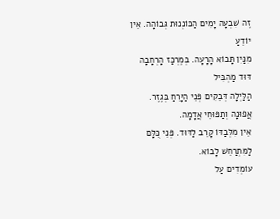זֶה שִׁבְעָה יָמִים הַכּוֹנְנוּת גְּבוֹהָה. אֵין יוֹדֵעַ
מִנַּיִן תָּבוֹא הָרָעָה. בְּמֶרְכַּז הָרְחָבָה דּוּד מַהְבִּיל
הַלַּיְלָה דְּבֵקִים פְּנֵי הַיָּרֵחַ בְּגֶזֶר. אֲפוּנָה וְתַפּוּחֵי אֲדָמָה.
אֵין מִלְּבַדּוֹ קָרֵב לַדּוּד. פְּנֵי כֻּלָּם לַמִּתְרַחֵשׁ לָבוֹא.
עוֹמְדִים עַל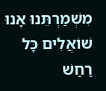מִשְׁמַרְתֵּנוּ אָנוּ שׁוֹאֲלִים כָּל רַחַשׁ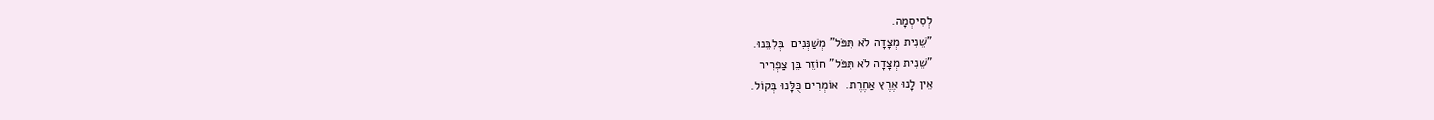לְסִיסְמָה.
"שֵׁנִית מְצָדָה לֹא תִּפֹּל" מְשַׁנְּנִים  בְּלִבֵּנוּ.
"שֵׁנִית מְצָדָה לֹא תִּפֹּל" חוֹזֵר בֵּן צַפְרִיר
אֵין לָנוּ אֶרֶץ אַחֶרֶת.  אוֹמְרִים כֻּלָּנוּ בְּקוֹל.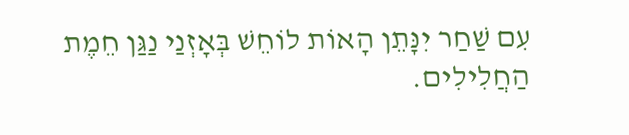עִם שַׁחַר יִנָּתֵן הָאוֹת לוֹחֵשׁ בְּאָזְנַי נַגַּן חֵמֶת הַחֲלִילִים.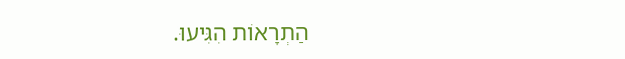הַתְרָאוֹת הִגִּיעוּ.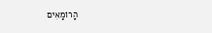הָרוֹמָאִים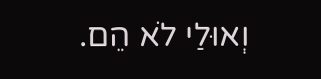וְאוּלַי לֹא הֵם.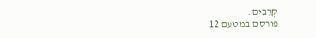קְרֵבִים.
פורסם במטעם 12